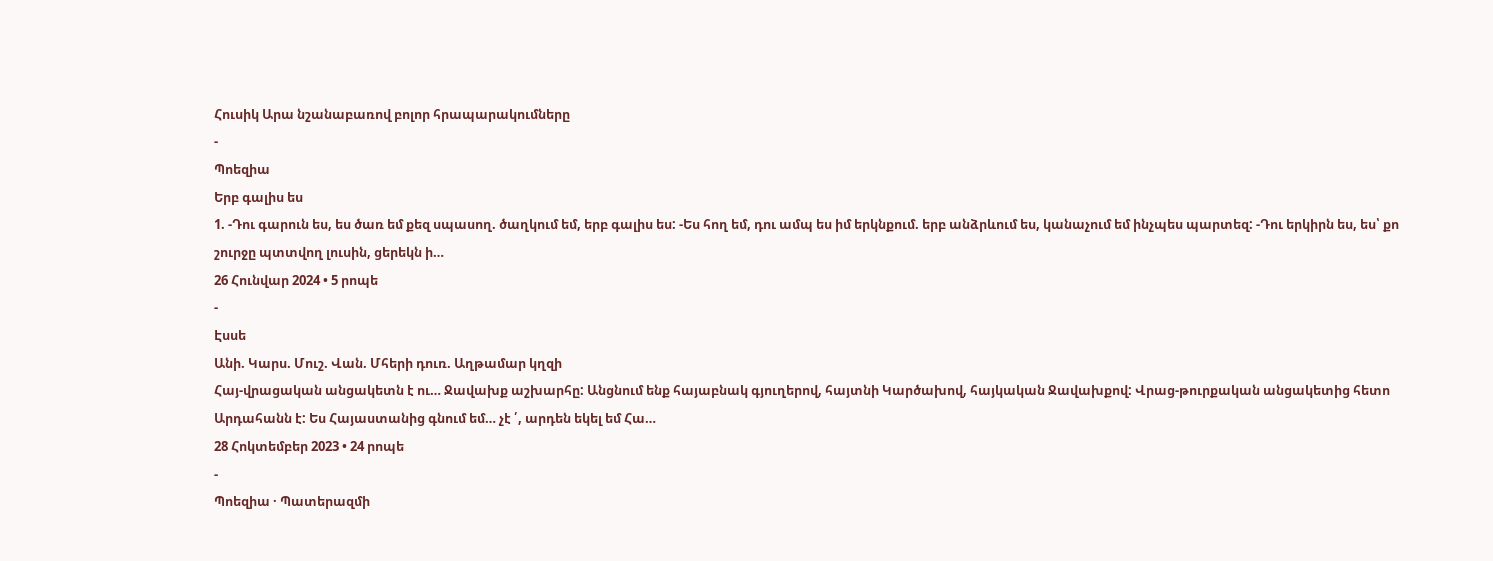Հուսիկ Արա նշանաբառով բոլոր հրապարակումները
-
Պոեզիա
Երբ գալիս ես
1. -Դու գարուն ես, ես ծառ եմ քեզ սպասող. ծաղկում եմ, երբ գալիս ես: -Ես հող եմ, դու ամպ ես իմ երկնքում. երբ անձրևում ես, կանաչում եմ ինչպես պարտեզ: -Դու երկիրն ես, ես՝ քո շուրջը պտտվող լուսին, ցերեկն ի…
26 Հունվար 2024 • 5 րոպե
-
Էսսե
Անի. Կարս. Մուշ. Վան. Մհերի դուռ. Աղթամար կղզի
Հայ-վրացական անցակետն է ու… Ջավախք աշխարհը: Անցնում ենք հայաբնակ գյուղերով, հայտնի Կարծախով, հայկական Ջավախքով: Վրաց-թուրքական անցակետից հետո Արդահանն է: Ես Հայաստանից գնում եմ… չէ ՛, արդեն եկել եմ Հա…
28 Հոկտեմբեր 2023 • 24 րոպե
-
Պոեզիա · Պատերազմի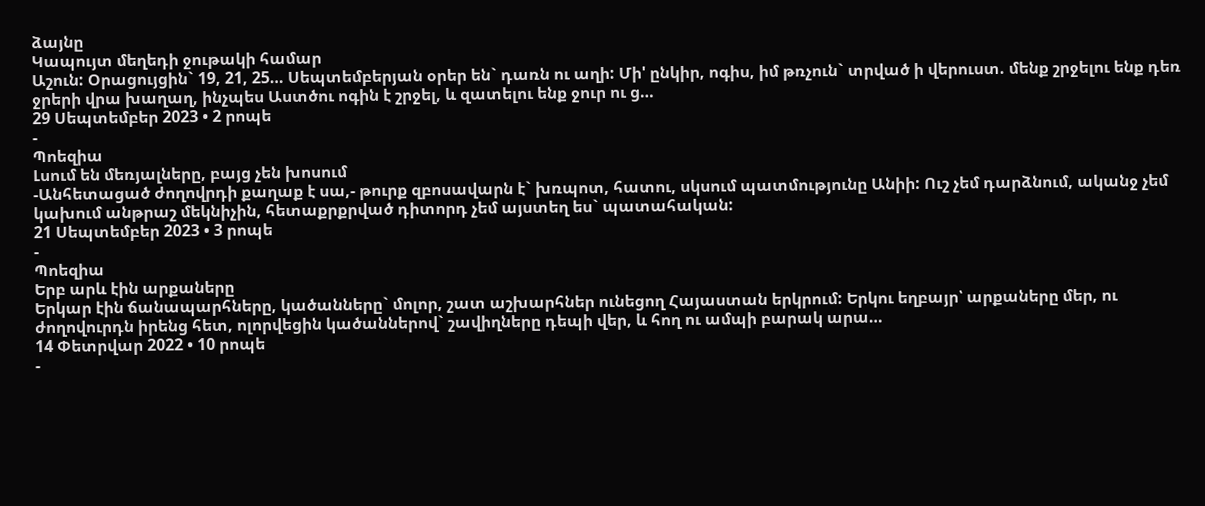ձայնը
Կապույտ մեղեդի ջութակի համար
Աշուն: Օրացույցին` 19, 21, 25… Սեպտեմբերյան օրեր են` դառն ու աղի: Մի' ընկիր, ոգիս, իմ թռչուն` տրված ի վերուստ. մենք շրջելու ենք դեռ ջրերի վրա խաղաղ, ինչպես Աստծու ոգին է շրջել, և զատելու ենք ջուր ու ց…
29 Սեպտեմբեր 2023 • 2 րոպե
-
Պոեզիա
Լսում են մեռյալները, բայց չեն խոսում
-Անհետացած ժողովրդի քաղաք է սա,- թուրք զբոսավարն է` խռպոտ, հատու, սկսում պատմությունը Անիի: Ուշ չեմ դարձնում, ականջ չեմ կախում անթրաշ մեկնիչին, հետաքրքրված դիտորդ չեմ այստեղ ես` պատահական:
21 Սեպտեմբեր 2023 • 3 րոպե
-
Պոեզիա
Երբ արև էին արքաները
Երկար էին ճանապարհները, կածանները` մոլոր, շատ աշխարհներ ունեցող Հայաստան երկրում: Երկու եղբայր՝ արքաները մեր, ու ժողովուրդն իրենց հետ, ոլորվեցին կածաններով` շավիղները դեպի վեր, և հող ու ամպի բարակ արա…
14 Փետրվար 2022 • 10 րոպե
-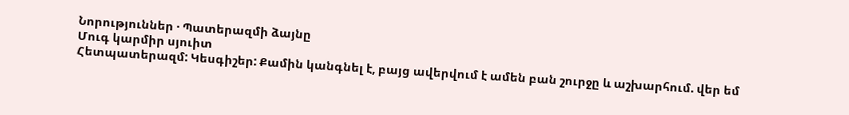Նորություններ · Պատերազմի ձայնը
Մուգ կարմիր սյուիտ
Հետպատերազմ: Կեսգիշեր: Քամին կանգնել է, բայց ավերվում է ամեն բան շուրջը և աշխարհում. վեր եմ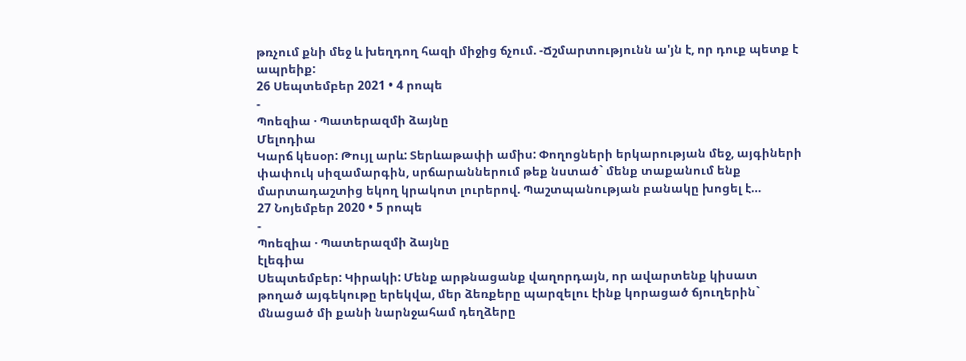թռչում քնի մեջ և խեղդող հազի միջից ճչում. -Ճշմարտությունն ա'յն է, որ դուք պետք է ապրեիք:
26 Սեպտեմբեր 2021 • 4 րոպե
-
Պոեզիա · Պատերազմի ձայնը
Մելոդիա
Կարճ կեսօր: Թույլ արև: Տերևաթափի ամիս: Փողոցների երկարության մեջ, այգիների փափուկ սիզամարգին, սրճարաններում թեք նստած` մենք տաքանում ենք մարտադաշտից եկող կրակոտ լուրերով. Պաշտպանության բանակը խոցել է…
27 Նոյեմբեր 2020 • 5 րոպե
-
Պոեզիա · Պատերազմի ձայնը
էլեգիա
Սեպտեմբեր: Կիրակի: Մենք արթնացանք վաղորդայն, որ ավարտենք կիսատ թողած այգեկութը երեկվա, մեր ձեռքերը պարզելու էինք կորացած ճյուղերին` մնացած մի քանի նարնջահամ դեղձերը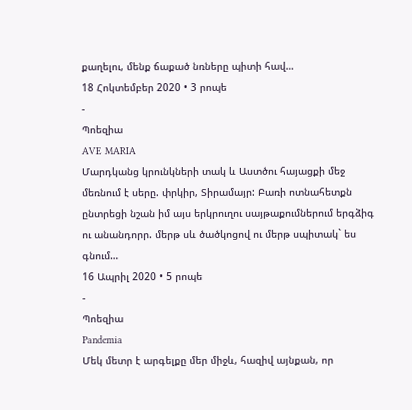քաղելու, մենք ճաքած նռները պիտի հավ…
18 Հոկտեմբեր 2020 • 3 րոպե
-
Պոեզիա
AVE MARIA
Մարդկանց կրունկների տակ և Աստծու հայացքի մեջ մեռնում է սերը. փրկիր, Տիրամայր: Բառի ոտնահետքն ընտրեցի նշան իմ այս երկրուղու սայթաքումներում երգձիգ ու անանդորր. մերթ սև ծածկոցով ու մերթ սպիտակ` ես գնում…
16 Ապրիլ 2020 • 5 րոպե
-
Պոեզիա
Pandemia
Մեկ մետր է արգելքը մեր միջև, հազիվ այնքան, որ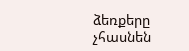ձեռքերը չհասնեն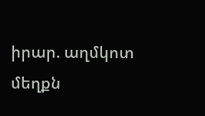իրար. աղմկոտ մեղքն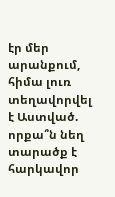էր մեր արանքում, հիմա լուռ տեղավորվել է Աստված. որքա՞ն նեղ տարածք է հարկավոր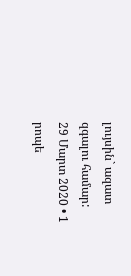լույսին` ազատ զգալու համար:
29 Մարտ 2020 • 1 րոպե